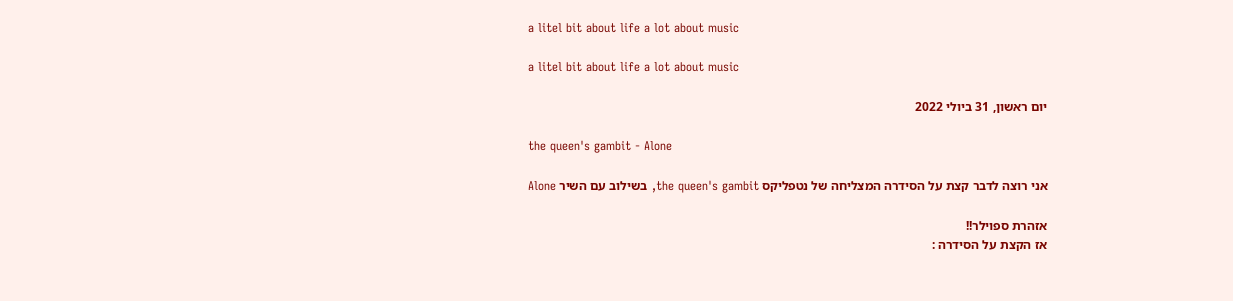a litel bit about life a lot about music

a litel bit about life a lot about music

יום ראשון, 31 ביולי 2022

the queen's gambit - Alone

אני רוצה לדבר קצת על הסידרה המצליחה של נטפליקס the queen's gambit, בשילוב עם השיר Alone

אזהרת ספוילר!!
אז הקצת על הסידרה :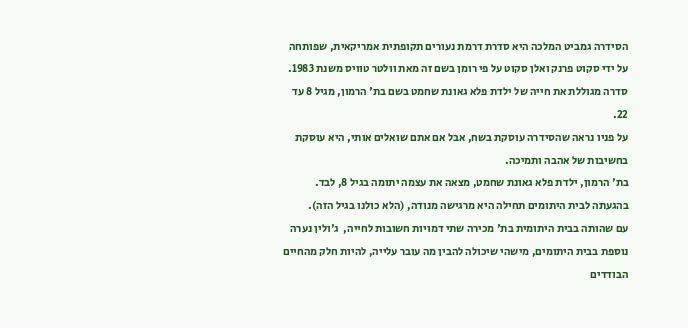הסידרה גמביט המלכה היא סדרת דרמת נעורים תקופתית אמריקאית, שפותחה על ידי סקוט פרנק ואלן סקוט על פי רומן בשם זה מאת וולטר טוויס משנת 1983.
סדרה מגוללת את חייה של ילדת פלא גאונת שחמט בשם בת' הרמון, מגיל 8 עד 22.
על פניו נראה שהסידרה עוסקת בשח, אבל אם אתם שואלים אותי, היא עוסקת בחשיבות של אהבה ותמיכה.
בת' הרמון, ילדת פלא גאונת שחמט, מצאה את עצמה יתומה בגיל 8, לבד.
בהגעתה לבית היתומים תחילה היא מרגישה מנודה, (הלא כולנו בגיל הזה).
עם שהותה בבית היתומית בת' מכירה שתי דמויות חשובות לחייה,  ג'ולין נערה נוספת בבית היתומים, מישהי שיכולה להבין מה עובר עלייה, להיות חלק מהחיים הבודדים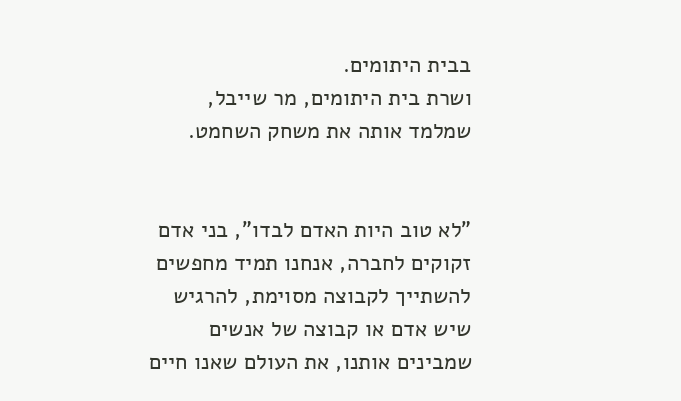בבית היתומים.
ושרת בית היתומים, מר שייבל, שמלמד אותה את משחק השחמט.


"לא טוב היות האדם לבדו", בני אדם זקוקים לחברה, אנחנו תמיד מחפשים להשתייך לקבוצה מסוימת, להרגיש שיש אדם או קבוצה של אנשים שמבינים אותנו, את העולם שאנו חיים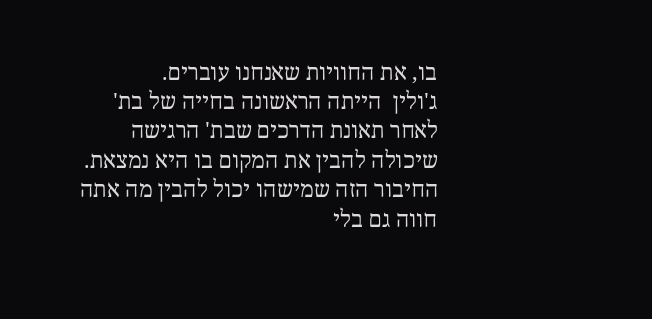בו, את החוויות שאנחנו עוברים.
ג'ולין  הייתה הראשונה בחייה של בת' לאחר תאונת הדרכים שבת' הרגישה שיכולה להבין את המקום בו היא נמצאת. החיבור הזה שמישהו יכול להבין מה אתה חווה גם בלי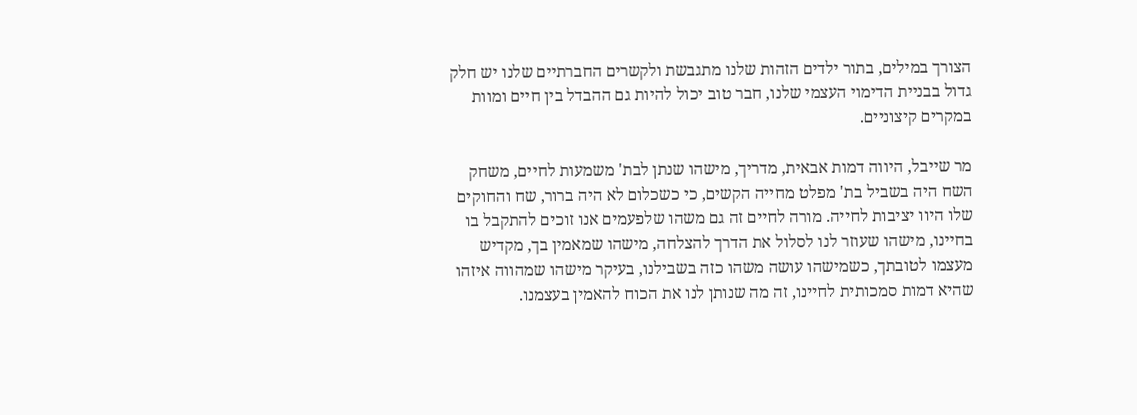הצורך במילים, בתור ילדים הזהות שלנו מתגבשת ולקשרים החברתיים שלנו יש חלק גדול בבניית הדימוי העצמי שלנו, חבר טוב יכול להיות גם ההבדל בין חיים ומוות במקרים קיצוניים.

מר שייבל, היווה דמות אבאית, מדריך, מישהו שנתן לבת' משמעות לחיים, משחק השח היה בשביל בת' מפלט מחייה הקשים, כי כשכלום לא היה ברור, שח והחוקים שלו היוו יציבות לחייה. מורה לחיים זה גם משהו שלפעמים אנו זוכים להתקבל בו בחיינו, מישהו שעוזר לנו לסלול את הדרך להצלחה, מישהו שמאמין בך, מקדיש מעצמו לטובתך, כשמישהו עושה משהו כזה בשבילנו, בעיקר מישהו שמהווה איזהו שהיא דמות סמכותית לחיינו, זה מה שנותן לנו את הכוח להאמין בעצמנו.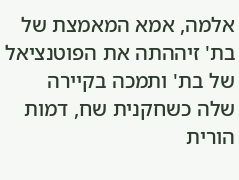אלמה, אמא המאמצת של בת' זיההתה את הפוטנציאל של בת' ותמכה בקיירה שלה כשחקנית שח, דמות הורית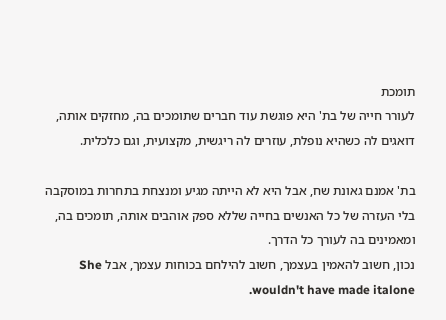תומכת
לעורר חייה של בת' היא פוגשת עוד חברים שתומכים בה, מחזקים אותה, דואגים לה כשהיא נופלת, עוזרים לה ריגשית, מקצועית, וגם כלכלית.

בת' אמנם גאונת שח, אבל היא לא הייתה מגיע ומנצחת בתחרות במוסקבה בלי העזרה של כל האנשים בחייה שללא ספק אוהבים אותה, תומכים בה, ומאמינים בה לעורך כל הדרך.
נכון, חשוב להאמין בעצמך, חשוב להילחם בכוחות עצמך, אבל She wouldn't have made italone.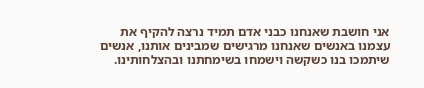אני חושבת שאנחנו כבני אדם תמיד נרצה להקיף את עצמנו באנשים שאנחנו מרגישים שמבינים אותנו, אנשים שיתמכו בנו כשקשה וישמחו בשימחתנו ובהצלחותינו.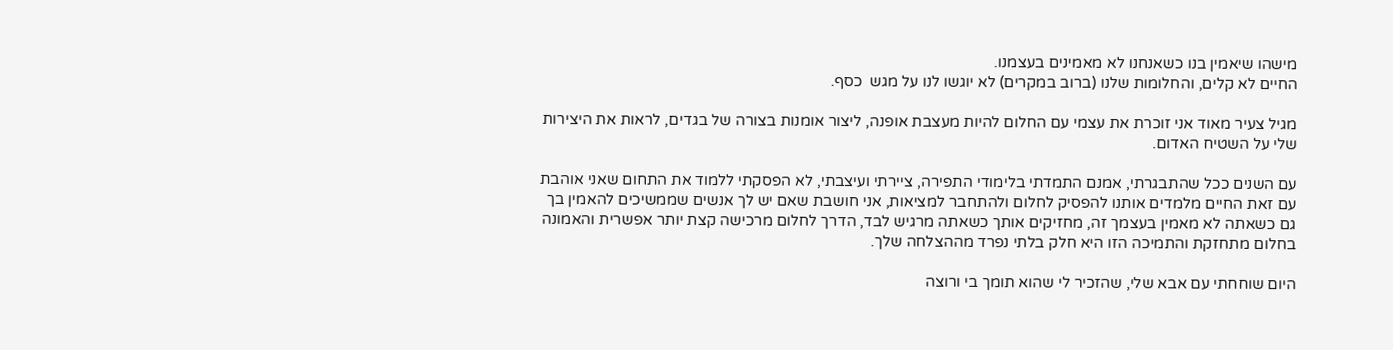מישהו שיאמין בנו כשאנחנו לא מאמינים בעצמנו.
החיים לא קלים, והחלומות שלנו (ברוב במקרים) לא יוגשו לנו על מגש  כסף.

מגיל צעיר מאוד אני זוכרת את עצמי עם החלום להיות מעצבת אופנה, ליצור אומנות בצורה של בגדים, לראות את היצירות שלי על השטיח האדום.

עם השנים ככל שהתבגרתי, אמנם התמדתי בלימודי התפירה, ציירתי ועיצבתי, לא הפסקתי ללמוד את התחום שאני אוהבת עם זאת החיים מלמדים אותנו להפסיק לחלום ולהתחבר למציאות, אני חושבת שאם יש לך אנשים שממשיכים להאמין בך גם כשאתה לא מאמין בעצמך זה, מחזיקים אותך כשאתה מרגיש לבד, הדרך לחלום מרכישה קצת יותר אפשרית והאמונה בחלום מתחזקת והתמיכה הזו היא חלק בלתי נפרד מההצלחה שלך.

היום שוחחתי עם אבא שלי, שהזכיר לי שהוא תומך בי ורוצה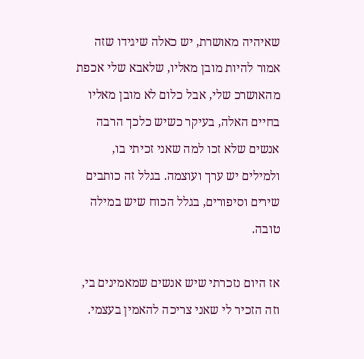שאיהיה מאושרת, יש כאלה שיגידו שזה אמור להיות מובן מאליו, שלאבא שלי אכפת מהאושרכ שלי, אבל כלום לא מובן מאליו בחיים האלה, בעיקר כשיש כלכך הרבה אנשים שלא זכו למה שאני זכיתי בו, ולמילים יש ערך ועוצמה. בגלל זה כותבים שירים וסיפורים, בגלל הכוח שיש במילה טובה.

אז היום נזכרתי שיש אנשים שמאמינים בי, וזה הזכיר לי שאני צריכה להאמין בעצמי.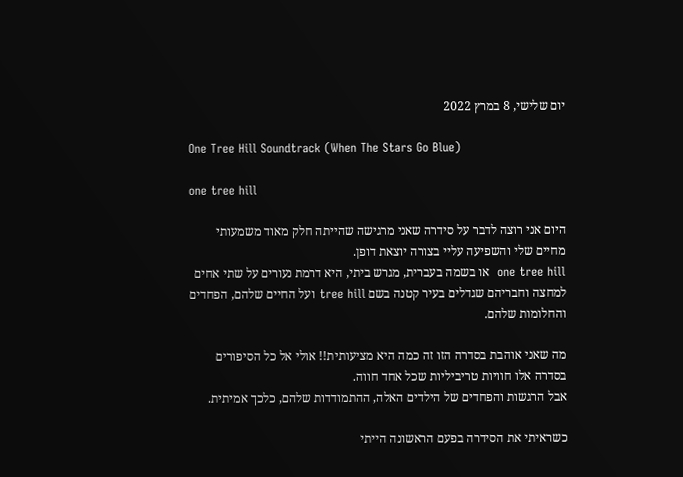יום שלישי, 8 במרץ 2022

One Tree Hill Soundtrack (When The Stars Go Blue)

one tree hill

היום אני רוצה לדבר על סידרה שאני מרגישה שהייתה חלק מאוד משמעותי מחיים שלי והשפיעה עליי בצורה יוצאת דופן.
one tree hill  או בשמה בעברית, מגרש ביתי, היא דרמת נעורים על שתי אחים למחצה וחבריהם שגדלים בעיר קטנה בשם tree hill ועל החיים שלהם, הפחדים והחלומות שלהם.

מה שאני אוהבת בסדרה הזו זה כמה היא מציעותית!! אולי אל כל הסיפורים בסדרה אלו חוויות טריביליות שכל אחד חווה.
אבל הרגשות והפחדים של הילדים האלה, ההתמודדות שלהם, כלכך אמיתית.

כשראיתי את הסידרה בפעם הראשונה הייתי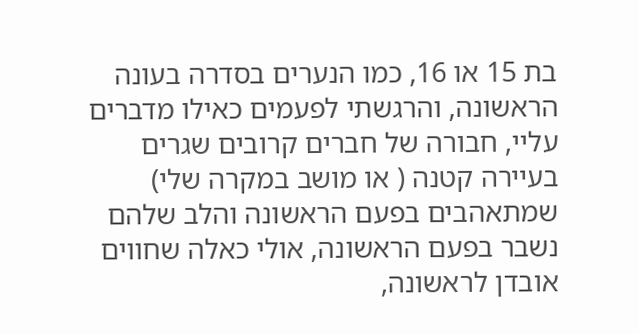בת 15 או 16, כמו הנערים בסדרה בעונה הראשונה, והרגשתי לפעמים כאילו מדברים עליי, חבורה של חברים קרובים שגרים בעיירה קטנה ( או מושב במקרה שלי) שמתאהבים בפעם הראשונה והלב שלהם נשבר בפעם הראשונה, אולי כאלה שחווים אובדן לראשונה,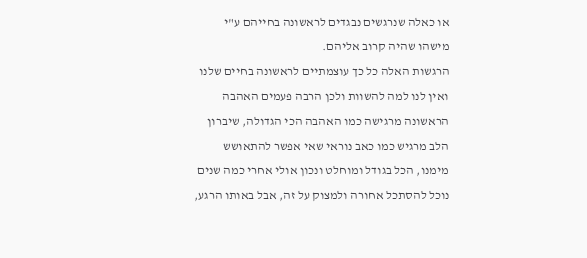או כאלה שנרגשים נבגדים לראשונה בחייהם ע"י מישהו שהיה קרוב אליהם.
הרגשות האלה כל כך עוצמתיים לראשונה בחיים שלנו ואין לנו למה להשוות ולכן הרבה פעמים האהבה הראשונה מרגישה כמו האהבה הכי הגדולה, שיברון הלב מרגיש כמו כאב נוראי שאי אפשר להתאושש מימנו, הכל בגודל ומוחלט ונכון אולי אחרי כמה שנים נוכל להסתכל אחורה ולמצוק על זה, אבל באותו הרגע,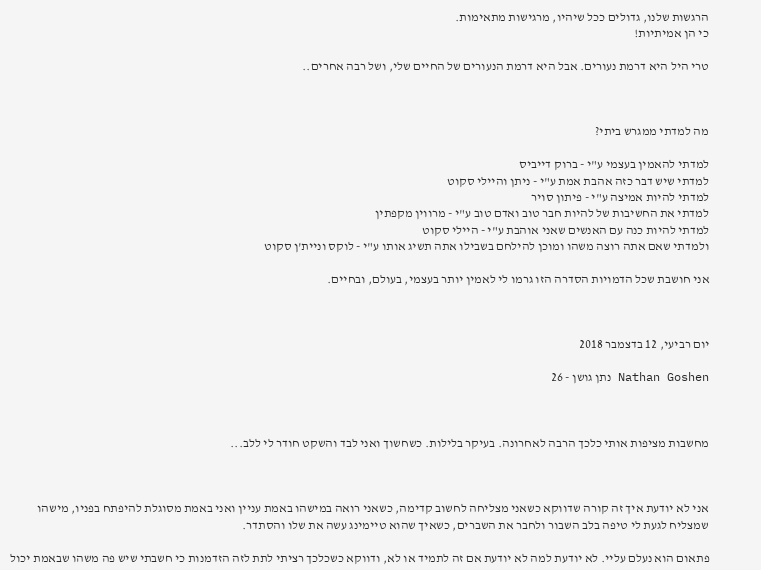הרגשות שלנו, גדולים ככל שיהיו, מרגישות מתאימות.
כי הן אמיתיות!

טרי היל היא דרמת נעורים. אבל היא דרמת הנעורים של החיים שלי, ושל רבה אחרים..



מה למדתי ממגרש ביתי?

למדתי להאמין בעצמי ע"י - ברוק דייביס
למדתי שיש דבר כזה אהבת אמת ע"י - ניתן והיילי סקוט
למדתי להיות אמיצה ע"י - פיתון סויר
למדתי את החשיבות של להיות חבר טוב ואדם טוב ע"י - מרווין מקפתין
למדתי להיות כנה עם האנשים שאני אוהבת ע"י - היילי סקוט
ולמדתי שאם אתה רוצה משהו ומוכן להילחם בשבילו אתה תשיג אותו ע"י - לוקס וניית'ן סקוט

אני חושבת שכל הדמויות הסדרה הזו גרמו לי לאמין יותר בעצמי, בעולם, ובחיים.



יום רביעי, 12 בדצמבר 2018

Nathan Goshen נתן גושן - 26



מחשבות מציפות אותי כלכך הרבה לאחרונה. בעיקר בלילות. כשחשוך ואני לבד והשקט חודר לי ללב...



אני לא יודעת איך זה קורה שדווקא כשאני מצליחה לחשוב קדימה, כשאני רואה במישהו באמת עניין ואני באמת מסוגלת להיפתח בפניו, מישהו שמצליח לגעת לי טיפה בלב השבור ולחבר את השברים, כשאיך שהוא טיימינג עשה את שלו והסתדר.

פתאום הוא נעלם עליי. לא יודעת למה לא יודעת אם זה לתמיד או לא, ודווקא כשכלכך רציתי לתת לזה הזדמנות כי חשבתי שיש פה משהו שבאמת יכול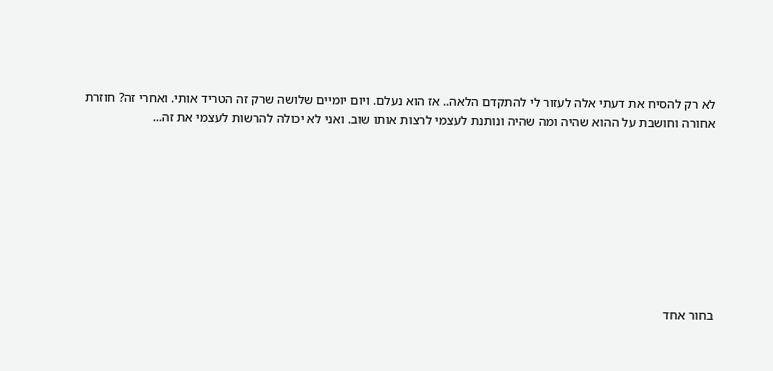לא רק להסיח את דעתי אלה לעזור לי להתקדם הלאה.. אז הוא נעלם. ויום יומיים שלושה שרק זה הטריד אותי. ואחרי זה? חוזרת אחורה וחושבת על ההוא שהיה ומה שהיה ונותנת לעצמי לרצות אותו שוב. ואני לא יכולה להרשות לעצמי את זה...









בחור אחד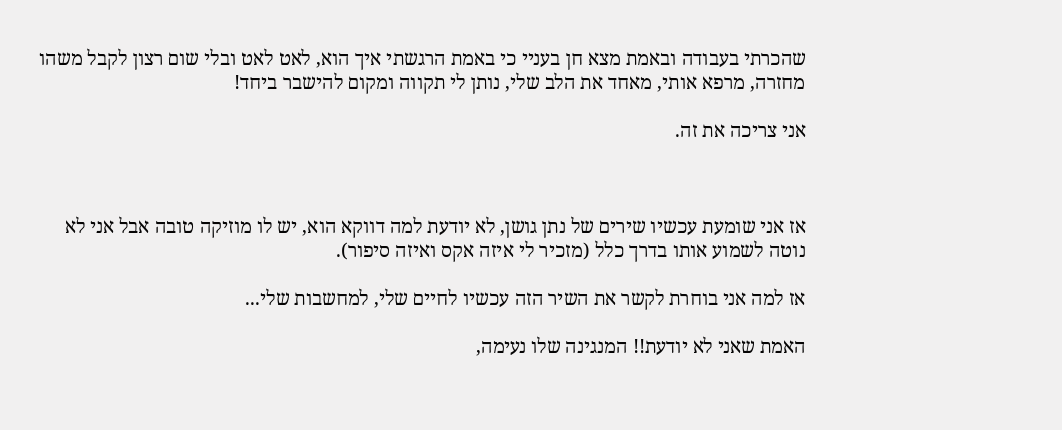שהכרתי בעבודה ובאמת מצא חן בעניי כי באמת הרגשתי איך הוא, לאט לאט ובלי שום רצון לקבל משהו מחזרה, מרפא אותי, מאחד את הלב שלי, נותן לי תקווה ומקום להישבר ביחד!

אני צריכה את זה.



אז אני שומעת עכשיו שירים של נתן גושן, לא יודעת למה דווקא הוא, יש לו מוזיקה טובה אבל אני לא נוטה לשמוע אותו בדרך כלל (מזכיר לי איזה אקס ואיזה סיפור).

אז למה אני בוחרת לקשר את השיר הזה עכשיו לחיים שלי, למחשבות שלי...

האמת שאני לא יודעת!! המנגינה שלו נעימה,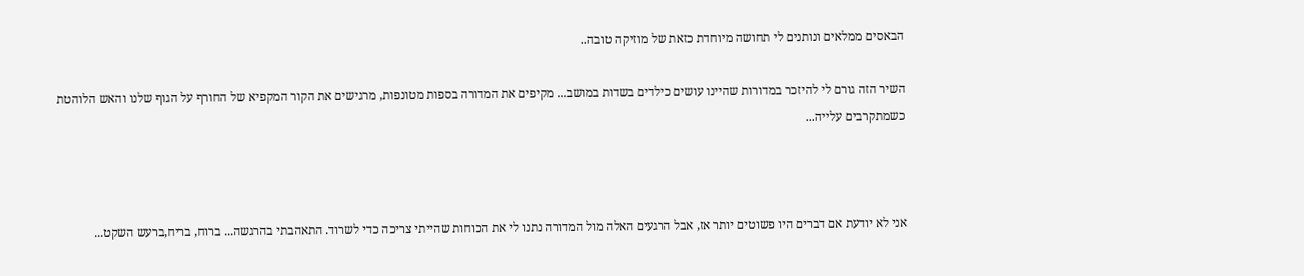הבאסים ממלאים ונותנים לי תחושה מיוחדת כזאת של מוזיקה טובה..

השיר הזה גורם לי להיזכר במדורות שהיינו עושים כילדים בשדות במושב... מקיפים את המדורה בספות מטונפות, מרגישים את הקור המקפיא של החורף על הגוף שלנו והאש הלוהטת כשמתקרבים עלייה...



אני לא יודעת אם דברים היו פשוטים יותר אז, אבל הרגעים האלה מול המדורה נתנו לי את הכוחות שהייתי צריכה כדי לשרוד. התאהבתי בהרגשה... ברוח, בריח,ברעש השקט...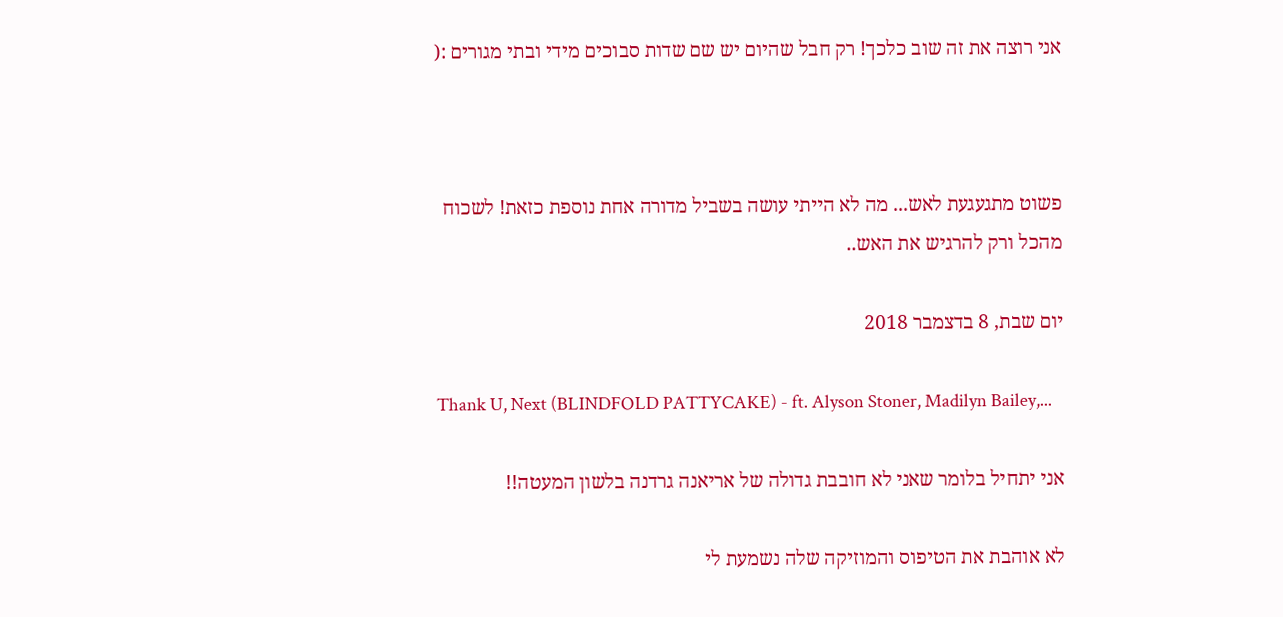אני רוצה את זה שוב כלכך! רק חבל שהיום יש שם שדות סבוכים מידי ובתי מגורים :(



פשוט מתגעגעת לאש... מה לא הייתי עושה בשביל מדורה אחת נוספת כזאת! לשכוח מהכל ורק להרגיש את האש..

יום שבת, 8 בדצמבר 2018

Thank U, Next (BLINDFOLD PATTYCAKE) - ft. Alyson Stoner, Madilyn Bailey,...

אני יתחיל בלומר שאני לא חובבת גדולה של אריאנה גרדנה בלשון המעטה!!

לא אוהבת את הטיפוס והמוזיקה שלה נשמעת לי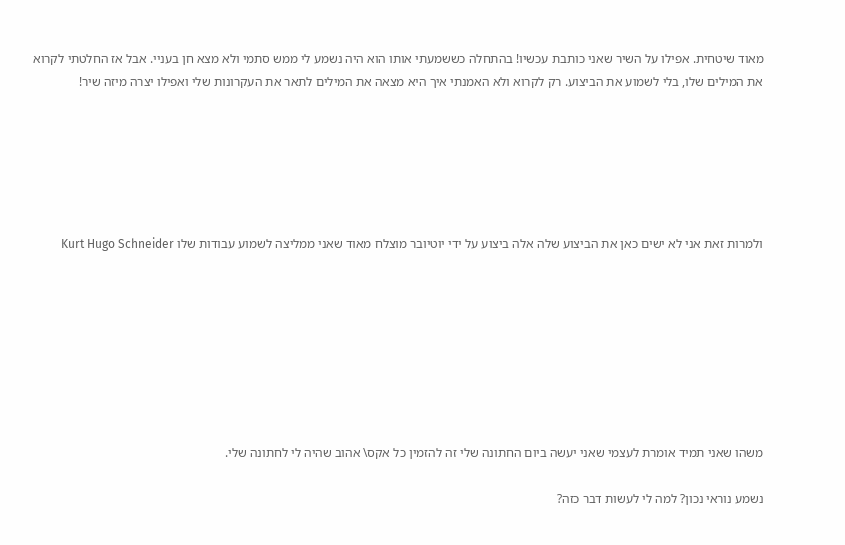מאוד שיטחית. אפילו על השיר שאני כותבת עכשיו! בהתחלה כששמעתי אותו הוא היה נשמע לי ממש סתמי ולא מצא חן בעניי. אבל אז החלטתי לקרוא את המילים שלו, בלי לשמוע את הביצוע. רק לקרוא ולא האמנתי איך היא מצאה את המילים לתאר את העקרונות שלי ואפילו יצרה מיזה שיר!






ולמרות זאת אני לא ישים כאן את הביצוע שלה אלה ביצוע על ידי יוטיובר מוצלח מאוד שאני ממליצה לשמוע עבודות שלו Kurt Hugo Schneider








משהו שאני תמיד אומרת לעצמי שאני יעשה ביום החתונה שלי זה להזמין כל אקס\ אהוב שהיה לי לחתונה שלי.

נשמע נוראי נכון? למה לי לעשות דבר כזה?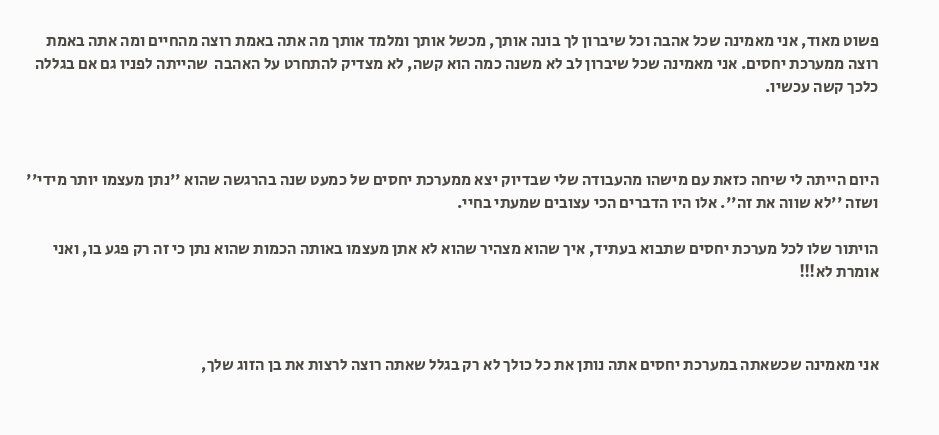פשוט מאוד, אני מאמינה שכל אהבה וכל שיברון לך בונה אותך, מכשל אותך ומלמד אותך מה אתה באמת רוצה מהחיים ומה אתה באמת רוצה ממערכת יחסים. אני מאמינה שכל שיברון לב לא משנה כמה הוא קשה, לא מצדיק להתחרט על האהבה  שהייתה לפניו גם אם בגללה כלכך קשה עכשיו.



היום הייתה לי שיחה כזאת עם מישהו מהעבודה שלי שבדיוק יצא ממערכת יחסים של כמעט שנה בהרגשה שהוא ''נתן מעצמו יותר מידי'' ושזה ''לא שווה את זה''. אלו היו הדברים הכי עצובים שמעתי בחיי.

הויתור שלו לכל מערכת יחסים שתבוא בעתיד, איך שהוא מצהיר שהוא לא אתן מעצמו באותה הכמות שהוא נתן כי זה רק פגע בו, ואני אומרת לא!!!



אני מאמינה שכשאתה במערכת יחסים אתה נותן את כל כולך לא רק בגלל שאתה רוצה לרצות את בן הזוג שלך,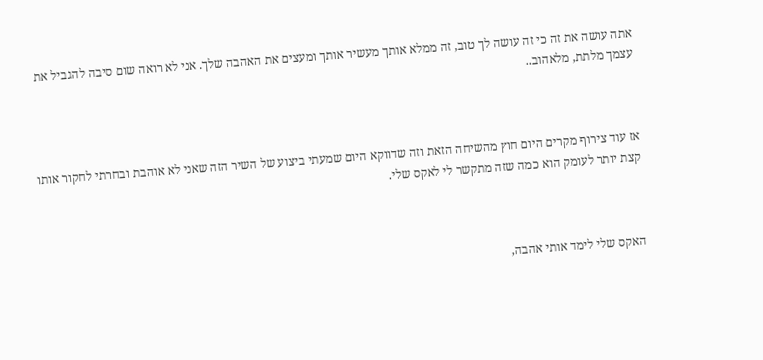אתה עושה את זה כי זה עושה לך טוב, זה ממלא אותך מעשיר אותך ומעצים את האהבה שלך. אני לא רואה שום סיבה להגביל את עצמך מלתת, מלאהוב..



אז עוד צירוף מקרים היום חוץ מהשיחה הזאת וזה שדווקא היום שמעתי ביצוע של השיר הזה שאני לא אוהבת ובחרתי לחקור אותו קצת יותר לעומק הוא כמה שזה מתקשר לי לאקס שלי.



האקס שלי לימד אותי אהבה,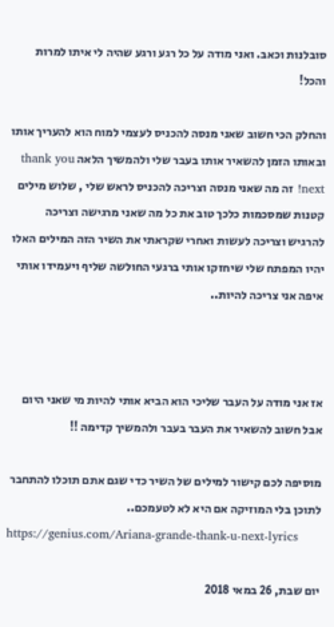סובלנות וכאב. ואני מודה על כל רגע ורגע שהיה לי איתו למרות והכל!

והחלק הכי חשוב שאני מנסה להכניס לעצמי למוח הוא להעריך אותו ובאותו הזמן להשאיר אותו בעבר שלי ולהמשיך הלאה thank you next! זה מה שאני מנסה וצריכה להכניס לראש שלי , שלוש מילים קטנות שמסכמות כלכך טוב את כל מה שאני מרגישה וצריכה להרגיש וצריכה לעשות ואחרי שקראתי את השיר הזה המילים האלו יהיו המפתח שלי שיחזקו אותי ברגעי החולשה שליף ויעמידו אותי איפה אני צריכה להיות..



אז אני מודה על העבר שליכי הוא הביא אותי להיות מי שאני היום אבל חשוב להשאיר את העבר בעבר ולהמשיך קדימה !!

מוסיפה לכם קישור למילים של השיר כדי שגם אתם תוכלו להתחבר לתוכן בלי המוזיקה אם היא לא לטעמכם..
https://genius.com/Ariana-grande-thank-u-next-lyrics

יום שבת, 26 במאי 2018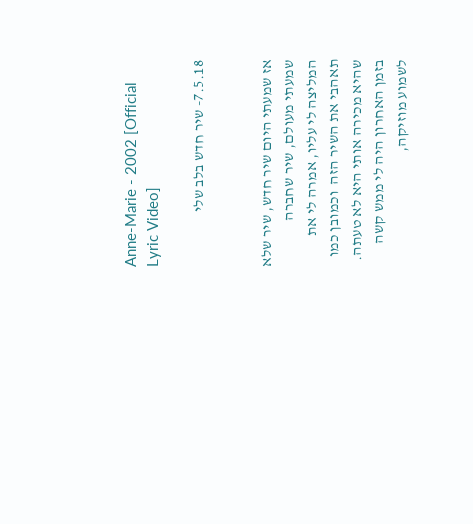Anne-Marie - 2002 [Official Lyric Video]

7.5.18- שיר חדש בלב שלי


אז שמעתי היום שיר חדש, שיר שלא שמעתי מעולם, שיר שחברה המליצה לי עליו, אמרה לי את תאהבי את השיר הזה  וכמובן כמו שהיא מכירה אותי היא לא טעתה.
בזמן האחרון היה לי ממש קשה לשמוע מוזיקה,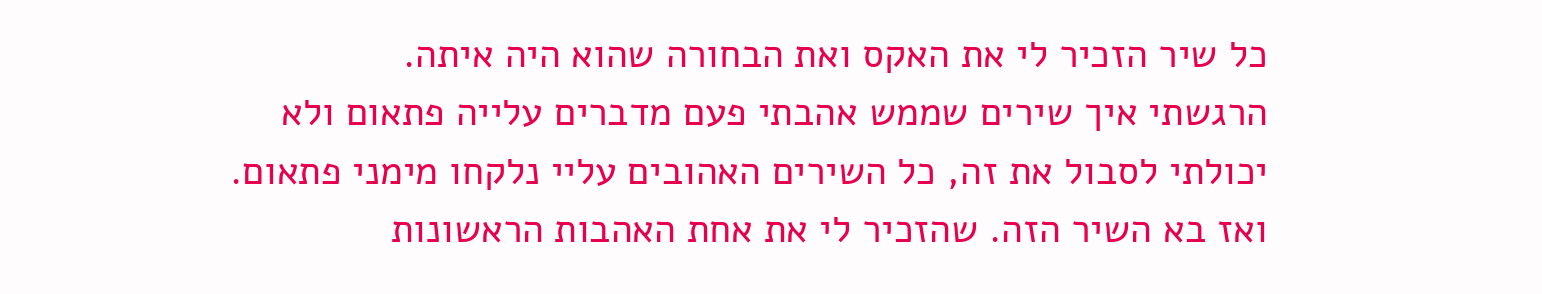כל שיר הזכיר לי את האקס ואת הבחורה שהוא היה איתה.
הרגשתי איך שירים שממש אהבתי פעם מדברים עלייה פתאום ולא יכולתי לסבול את זה, כל השירים האהובים עליי נלקחו מימני פתאום.
ואז בא השיר הזה. שהזכיר לי את אחת האהבות הראשונות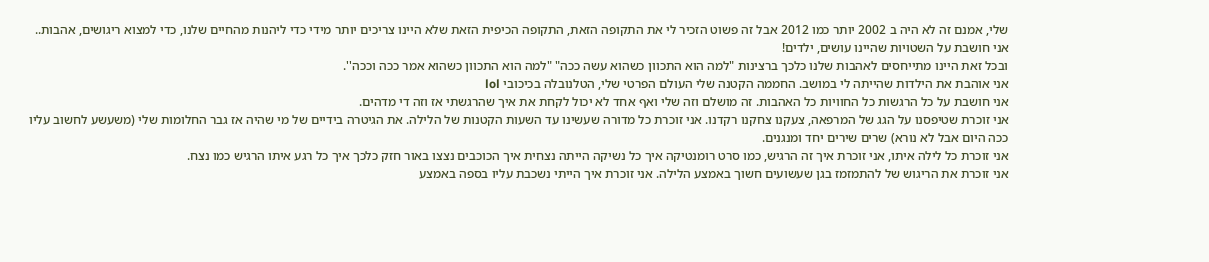שלי, אמנם זה לא היה ב 2002 יותר כמו 2012 אבל זה פשוט הזכיר לי את התקופה הזאת, התקופה הכיפית הזאת שלא היינו צריכים יותר מידי כדי ליהנות מהחיים שלנו, כדי למצוא ריגושים, אהבות..
אני חושבת על השטויות שהיינו עושים, ילדים!
ובכל זאת היינו מתייחסים לאהבות שלנו כלכך ברצינות "למה הוא התכוון כשהוא עשה ככה" "למה הוא התכוון כשהוא אמר ככה וככה''.
אני אוהבת את הילדות שהייתה לי במושב. החממה הקטנה שלי העולם הפרטי שלי, הטלנובלה בכיכובי lol
אני חושבת על כל הרגשות כל החוויות כל האהבות. זה מושלם וזה שלי ואף אחד לא יכול לקחת את איך שהרגשתי אז וזה די מדהים.
אני זוכרת שטיפסנו על הגג של המרפאה, צעקנו צחקנו רקדנו. אני זוכרת כל מדורה שעשינו עד השעות הקטנות של הלילה. את הגיטרה בידיים של מי שהיה אז גבר החלומות שלי (משעשע לחשוב עליו ככה היום אבל לא נורא) שרים שירים יחד ומנגנים.
אני זוכרת כל לילה איתו, אני זוכרת איך זה הרגיש, כמו סרט רומנטיקה איך כל נשיקה הייתה נצחית איך הכוכבים נצצו באור חזק כלכך איך כל רגע איתו הרגיש כמו נצח.
אני זוכרת את הריגוש של להתמזמז בגן שעשועים חשוך באמצע הלילה. אני זוכרת איך הייתי נשכבת עליו בספה באמצע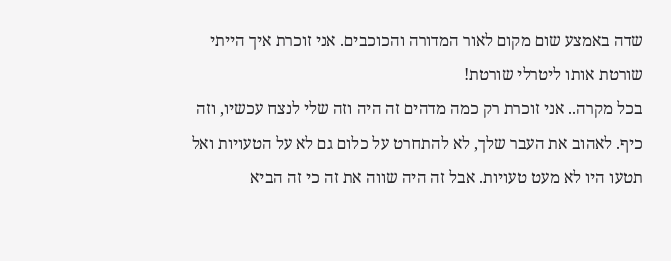שדה באמצע שום מקום לאור המדורה והכוכבים. אני זוכרת איך הייתי שורטת אותו ליטרלי שורטת!
בכל מקרה.. אני זוכרת רק כמה מדהים זה היה וזה שלי לנצח עכשיו, וזה כיף. לאהוב את העבר שלך, לא להתחרט על כלום גם לא על הטעויות ואל תטעו היו לא מעט טעויות. אבל זה היה שווה את זה כי זה הביא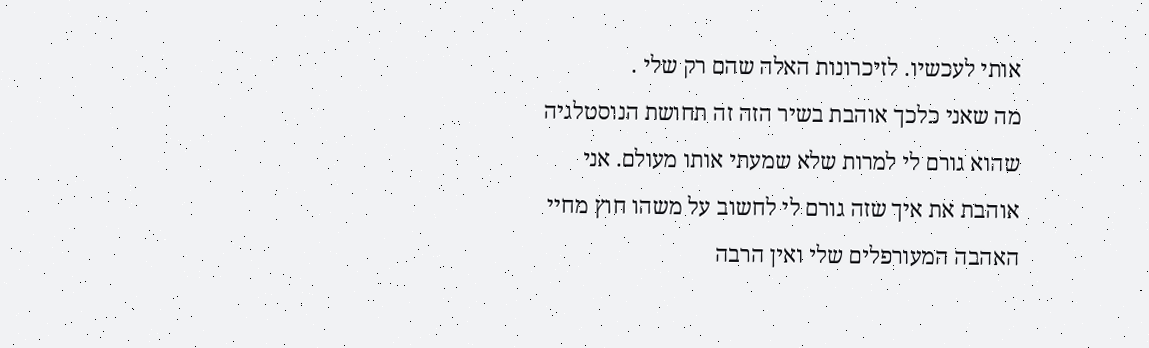אותי לעכשיו. לזיכרונות האלה שהם רק שלי .
מה שאני כלכך אוהבת בשיר הזה זה תחושת הנוסטלגיה שהוא גורם לי למרות שלא שמעתי אותו מעולם. אני אוהבת את איך שזה גורם לי לחשוב על משהו חוץ מחיי האהבה המעורפלים שלי ואין הרבה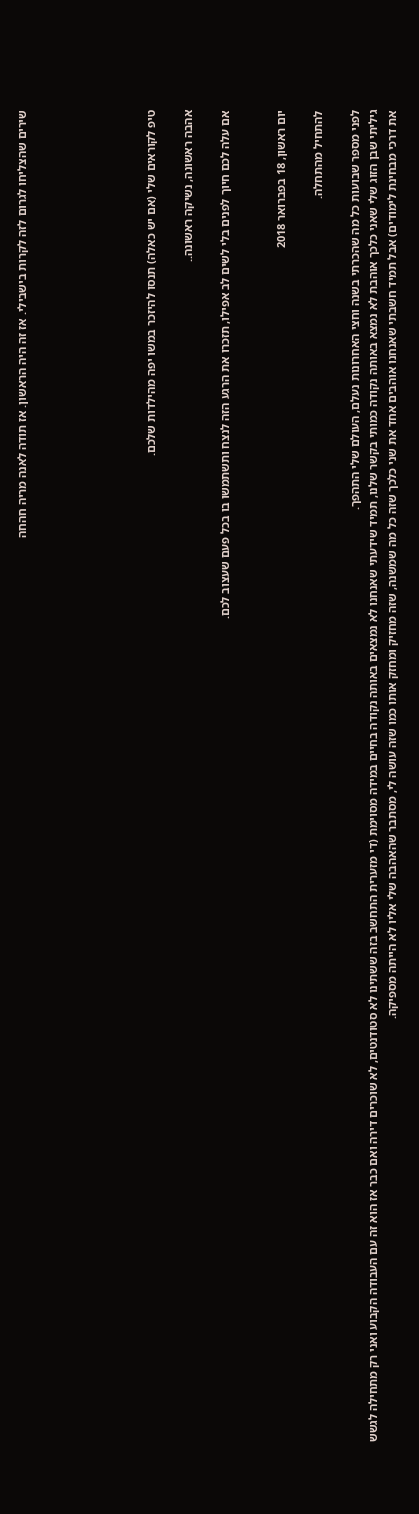שירים שהצליחו לגרום לזה לקרות בישבילי. אז זה היה הראשון. אז תודה לאנה מריה חהחה






טיפ לקוראים שלי (אם יש כאלה) תנסו להיזכר במשו יפה מהילדות שלכם.

אהבה ראשונה, נשיקה ראשונה..

אם עלה לכם חיוך לפנים בלי לשים לב אפילו, תזכרו את הרגע הזה לנצח ותשתמשו בו בכל פעם שעצוב לכם.


יום ראשון, 18 בפברואר 2018

להתחיל מהתחלה.

לפני מספר שבועות כל מה שהכרתי בשנה וחצי האחרונות נעלם, העולם שלי התהפך.
גיליתי שבן הזוג שלי שאני כלכך אוהבת לא נמצא באותה נקודה כמותי בקשר שלנו, תמיד שידעתי שאנחנו לא נמצאים באותה נקודה בחיים במידה מסוימת (די מזערית התחשב בזה ששתינו לא סטודנטים, לא שוכרים דירה ואם כבר אז הוא זה עם העבודה הקבוע ואני רק מתחילה לגשש את דרכי מבחינת לימודים) אבל תמיד חשבתי שאנחנו אוהבים אחד את שני כלכך שזה כל מה שמשנה, שזה מחזיק ומחזק אותו כמו שזה עושה לי, מסתבר שהאהבה שלי אליו לא הייתה מספיקה.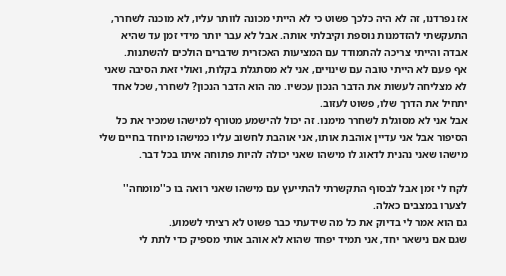אז נפרדנו, זה לא היה כלכך פשוט כי לא הייתי מכונה לוותר עליו, לא מוכנה לשחרר, התעקשתי להזדמנות נוספת וקיבלתי אותה. אבל לא עבר יותר מידי זמן עד שהיא אבדה והייתי צריכה להתמודד עם המציעות האכזרית שדברים הולכים להשתנות.
אף פעם לא הייתי טובה עם שינויים, אני לא מסתגלת בקלות, ואולי זאת הסיבה שאני לא מצליחה לעשות את הדבר הנכון עכשיו. מה הוא הדבר הנכון? לשחרר, שכל אחד יתחיל את הדרך שלו, פשוט לעזוב.
אבל אני לא מסוגלת לשחרר מימנו. זה יכול להישמע מטורף למישהו שמכיר את כל הסיפור אבל אני עדיין אוהבת אותו, אני אוהבת לחשוב עליו כמישהו מיוחד בחיים שלי מישהו שאני נהנית לדאוג לו מישהו שאני יכולה להיות פתוחה איתו בכל דבר.

לקח לי זמן אבל לבסוף התקשרתי להתייעץ עם מישהו שאני רואה בו כ''מומחה'' לצערו במצבים כאלה.
גם הוא אמר לי בדיוק את כל מה שידעתי כבר פשוט לא רציתי לשמוע.
שגם אם נישאר יחד, אני תמיד יפחד שהוא לא אוהב אותי מספיק כדי לתת לי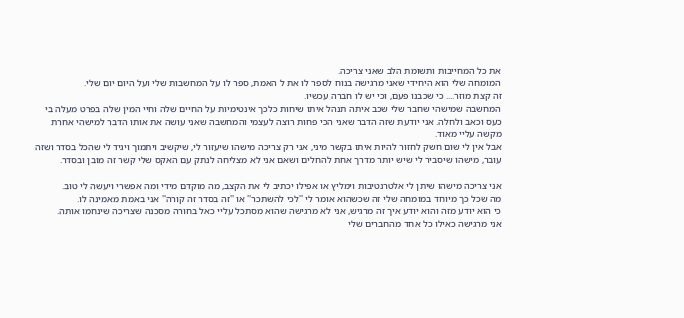את כל המחייבות ותשומת הלב שאני צריכה.
המומחה שלי הוא היחידי שאני מרגישה בנוח לספר לו את ל האמת, ספר לו על המחשבות שלי ועל היום יום שלי.
זה קצת מוזר.... כי שכבנו פעם, וכי יש לו חברה עכשיו.
המחשבה שמישהי שחבר שלי שכב איתה תנהל איתו שיחות כלכך אינטימיות על החיים שלה וחיי המין שלה בפרט מעלה בי כעס וכאב ולחלה. אני יודעת שזה הדבר שאני הכי פחות רוצה לעצמי והמחשבה שאני עושה את אותו הדבר למישהי אחרת מקשה עליי מאוד.
אבל אין לי שום חשק לחזור להיות איתו בקשר מיני, אני רק צריכה מישהו שיעזור לי, שיקשיב ויתמוך ויגיד לי שהכל בסדר ושזה עובר, מישהו שיסביר לי שיש יותר מדרך אחת להחלים ושאם אני לא מצליחה לנתק עם האקס שלי קשר זה מובן ובסדר.

אני צריכה מישהו שיתן לי אלטרנטיבות וימליץ או אפילו יכתיב לי את הקצב, מה מוקדם מידי ומה אפשרי ויעשה לי טוב.
מה שכל כך מיוחד במומחה שלי זה שכשהוא אומר לי ''לכי להשתכר'' או ''זה בסדר זה קורה'' אני באמת מאמינה לו.
כי הוא יודע מזה והוא יודע איך זה מרגיש, אני לא מרגישה שהוא מסתכל עליי כאל בחורה מסכנה שצריכה שינחמו אותה.
אני מרגישה כאילו כל אחד מהחברים שלי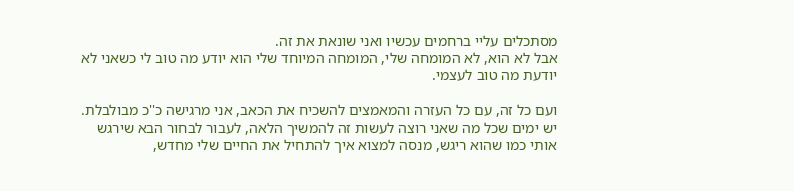מסתכלים עליי ברחמים עכשיו ואני שונאת את זה.
אבל לא הוא, לא המומחה שלי, המומחה המיוחד שלי הוא יודע מה טוב לי כשאני לא יודעת מה טוב לעצמי.

ועם כל זה, עם כל העזרה והמאמצים להשכיח את הכאב, אני מרגישה כ''כ מבולבלת.
יש ימים שכל מה שאני רוצה לעשות זה להמשיך הלאה, לעבור לבחור הבא שירגש אותי כמו שהוא ריגש, מנסה למצוא איך להתחיל את החיים שלי מחדש,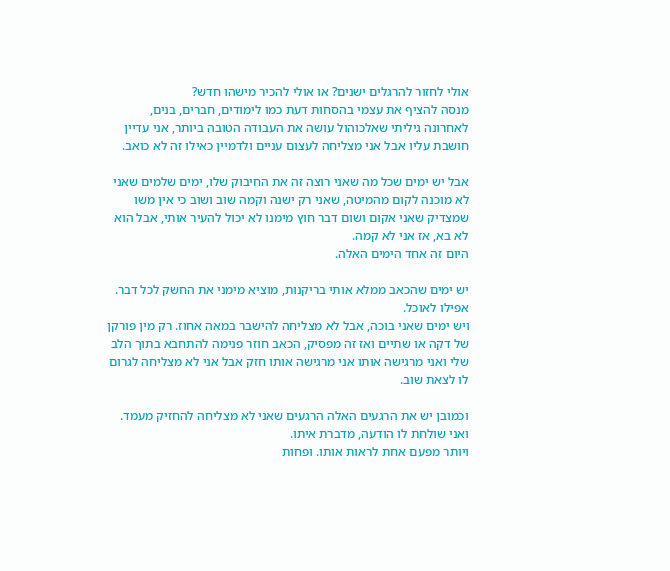אולי לחזור להרגלים ישנים? או אולי להכיר מישהו חדש?
מנסה להציף את עצמי בהסחות דעת כמו לימודים, חברים, בנים, לאחרונה גיליתי שאלכוהול עושה את העבודה הטובה ביותר, אני עדיין חושבת עליו אבל אני מצליחה לעצום עניים ולדמיין כאילו זה לא כואב.

אבל יש ימים שכל מה שאני רוצה זה את החיבוק שלו, ימים שלמים שאני לא מוכנה לקום מהמיטה, שאני רק ישנה וקמה שוב ושוב כי אין משו שמצדיק שאני אקום ושום דבר חוץ מימנו לא יכול להעיר אותי, אבל הוא לא בא, אז אני לא קמה.
היום זה אחד הימים האלה.

יש ימים שהכאב ממלא אותי בריקנות, מוציא מימני את החשק לכל דבר. אפילו לאוכל.
ויש ימים שאני בוכה, אבל לא מצליחה להישבר במאה אחוז. רק מין פורקן של דקה או שתיים ואז זה מפסיק, הכאב חוזר פנימה להתחבא בתוך הלב שלי ואני מרגישה אותו אני מרגישה אותו חזק אבל אני לא מצליחה לגרום לו לצאת שוב.

וכמובן יש את הרגעים האלה הרגעים שאני לא מצליחה להחזיק מעמד. ואני שולחת לו הודעה, מדברת איתו.
ויותר מפעם אחת לראות אותו. ופחות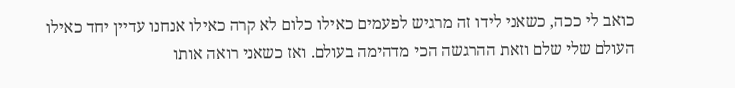כואב לי ככה, כשאני לידו זה מרגיש לפעמים כאילו כלום לא קרה כאילו אנחנו עדיין יחד כאילו העולם שלי שלם וזאת ההרגשה הכי מדהימה בעולם. ואז כשאני רואה אותו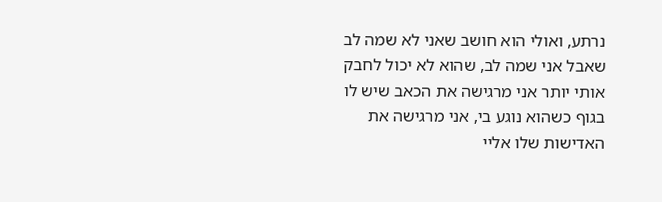נרתע, ואולי הוא חושב שאני לא שמה לב שאבל אני שמה לב, שהוא לא יכול לחבק אותי יותר אני מרגישה את הכאב שיש לו בגוף כשהוא נוגע בי, אני מרגישה את האדישות שלו אליי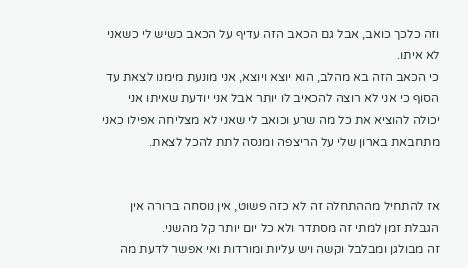וזה כלכך כואב, אבל גם הכאב הזה עדיף על הכאב כשיש לי כשאני לא איתו.
כי הכאב הזה בא מהלב, הוא יוצא ויוצא, אני מונעת מימנו לצאת עד הסוף כי אני לא רוצה להכאיב לו יותר אבל אני יודעת שאיתו אני יכולה להוציא את כל מה שרע וכואב לי שאני לא מצליחה אפילו כאני מתחבאת בארון שלי על הריצפה ומנסה לתת להכל לצאת.


אז להתחיל מההתחלה זה לא כזה פשוט, אין נוסחה ברורה אין הגבלת זמן למתי זה מסתדר ולא כל יום יותר קל מהשני.
זה מבולגן ומבלבל וקשה ויש עליות ומורדות ואי אפשר לדעת מה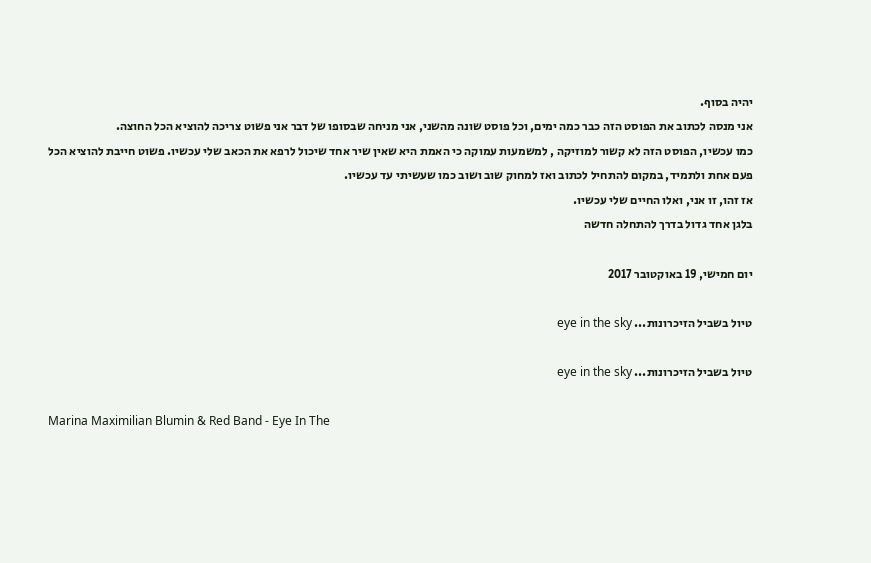יהיה בסוף.
אני מנסה לכתוב את הפוסט הזה כבר כמה ימים, וכל פוסט שונה מהשני, אני מניחה שבסופו של דבר אני פשוט צריכה להוציא הכל החוצה.
כמו עכשיו, הפוסט הזה לא קשור למוזיקה , למשמעות עמוקה כי האמת היא שאין שיר אחד שיכול לרפא את הכאב שלי עכשיו. פשוט חייבת להוציא הכל פעם אחת ולתמיד, במקום להתחיל לכתוב ואז למחוק שוב ושוב כמו שעשיתי עד עכשיו.
אז זהו, זו אני, ואלו החיים שלי עכשיו.
בלגן אחד גדול בדרך להתחלה חדשה

יום חמישי, 19 באוקטובר 2017

טיול בשביל הזיכרונות... eye in the sky

טיול בשביל הזיכרונות... eye in the sky

Marina Maximilian Blumin & Red Band - Eye In The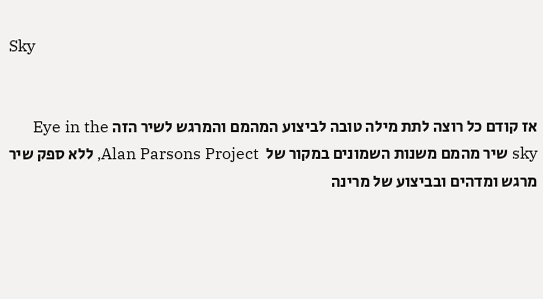Sky


אז קודם כל רוצה לתת מילה טובה לביצוע המהמם והמרגש לשיר הזה Eye in the sky שיר מהמם משנות השמונים במקור של  Alan Parsons Project, ללא ספק שיר מרגש ומדהים ובביצוע של מרינה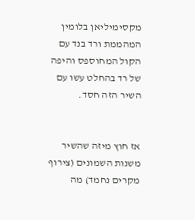מקסימיליאן בלומין המהממת ורד בנד עם הקול המחוספס והיפה של רד בהחלט עשו עם השיר הזה חסד.


אז חוץ מיזה שהשיר משנות השמונים (צירוף מקרים נחמד) מה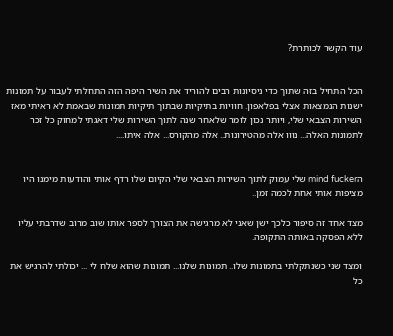עוד הקשר לכותרת?


הכל התחיל בזה שתוך כדי ניסיונות רבים להוריד את השיר היפה הזה התחלתי לעבור על תמונות ישנות הנמצאות אצלי בפלאפון. חוויות בתיקיות שבתוך תיקיות תמונות שבאמת לא ראיתי מאז השירות הצבאי שלי, ויותר נכון לומר שלאחר שנה לתוך השירות שלי דאגתי למחוק כל זכר לתמונות האלה... נווו אלה מהטירונות.. אלה מהקורס... אלה איתו....


הmind fucker שלי עמוק לתוך השירות הצבאי שלי הקיום שלו רדף אותי והודעות מימנו היו מציפות אותי אחת לכמה זמן..

מצד אחד זה סיפור כלכך ישן שאני לא מרגישה את הצורך לספר אותו שוב מרוב שדרבתי עליו ללא הפסקה באותה התקופה.

ומצד שני כשנתקלתי בתמונות שלו.. תמונות שלנו... תמונות שהוא שלח לי ... יכולתי להרגיש את כל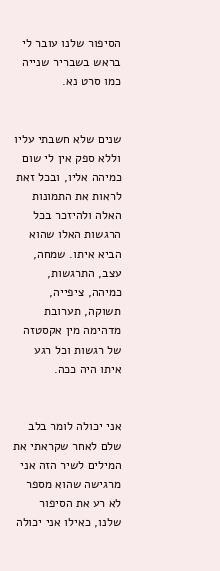הסיפור שלנו עובר לי בראש בשבריר שנייה כמו סרט נא.


שנים שלא חשבתי עליו וללא ספק אין לי שום כמיהה אליו, ובכל זאת לראות את התמונות האלה ולהיזכר בכל הרגשות האלו שהוא הביא איתו. שמחה, עצב, התרגשות, כמיהה, ציפייה, תשוקה, תערובת מדהימה מין אקסטזה של רגשות וכל רגע איתו היה ככה.


אני יכולה לומר בלב שלם לאחר שקראתי את המילים לשיר הזה אני מרגישה שהוא מספר לא רע את הסיפור שלנו, כאילו אני יכולה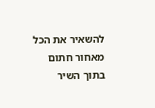להשאיר את הכל מאחור חתום בתוך השיר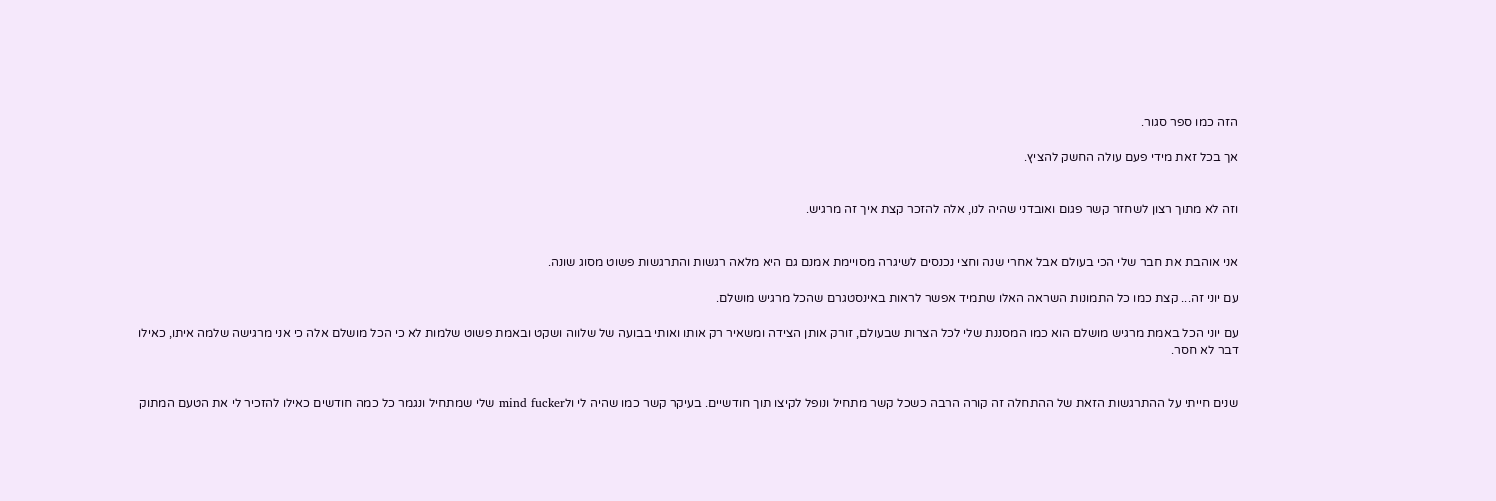הזה כמו ספר סגור.

אך בכל זאת מידי פעם עולה החשק להציץ.


וזה לא מתוך רצון לשחזר קשר פגום ואובדני שהיה לנו, אלה להזכר קצת איך זה מרגיש.


אני אוהבת את חבר שלי הכי בעולם אבל אחרי שנה וחצי נכנסים לשיגרה מסויימת אמנם גם היא מלאה רגשות והתרגשות פשוט מסוג שונה.

עם יוני זה... קצת כמו כל התמונות השראה האלו שתמיד אפשר לראות באינסטגרם שהכל מרגיש מושלם.

עם יוני הכל באמת מרגיש מושלם הוא כמו המסננת שלי לכל הצרות שבעולם, זורק אותן הצידה ומשאיר רק אותו ואותי בבועה של שלווה ושקט ובאמת פשוט שלמות לא כי הכל מושלם אלה כי אני מרגישה שלמה איתו, כאילו דבר לא חסר.


שנים חייתי על ההתרגשות הזאת של ההתחלה זה קורה הרבה כשכל קשר מתחיל ונופל לקיצו תוך חודשיים. בעיקר קשר כמו שהיה לי ולmind fucker שלי שמתחיל ונגמר כל כמה חודשים כאילו להזכיר לי את הטעם המתוק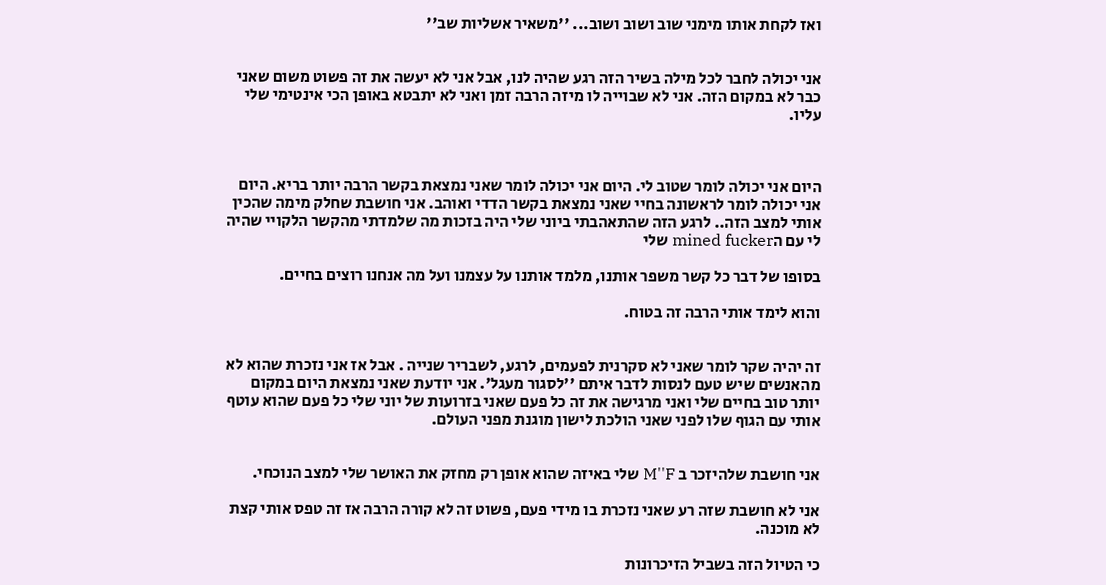ואז לקחת אותו מימני שוב ושוב ושוב... ''משאיר אשליות שב''


אני יכולה לחבר לכל מילה בשיר הזה רגע שהיה לנו, אבל אני לא יעשה את זה פשוט משום שאני כבר לא במקום הזה. אני לא שבוייה לו מיזה הרבה זמן ואני לא יתבטא באופן הכי אינטימי שלי עליו.



היום אני יכולה לומר שטוב לי. היום אני יכולה לומר שאני נמצאת בקשר הרבה יותר בריא. היום אני יכולה לומר לראשונה בחיי שאני נמצאת בקשר הדדי ואוהב. אני חושבת שחלק מימה שהכין אותי למצב הזה.. לרגע הזה שהתאהבתי ביוני שלי היה בזכות מה שלמדתי מהקשר הלקויי שהיה לי עם הmined fucker שלי

בסופו של דבר כל קשר משפר אותנו, מלמד אותנו על עצמנו ועל מה אנחנו רוצים בחיים.

והוא לימד אותי הרבה זה בטוח.


זה יהיה שקר לומר שאני לא סקרנית לפעמים, לרגע, לשבריר שנייה . אבל אז אני נזכרת שהוא לא מהאנשים שיש טעם לנסות לדבר איתם ''לסגור מעגל'. אני יודעת שאני נמצאת היום במקום יותר טוב בחיים שלי ואני מרגישה את זה כל פעם שאני בזרועות של יוני שלי כל פעם שהוא עוטף אותי עם הגוף שלו לפני שאני הולכת לישון מוגנת מפני העולם.


אני חושבת שלהיזכר ב M''F שלי באיזה שהוא אופן רק מחזק את האושר שלי למצב הנוכחי.

אני לא חושבת שזה רע שאני נזכרת בו מידי פעם, פשוט זה לא קורה הרבה אז זה טפס אותי קצת לא מוכנה.

כי הטיול הזה בשביל הזיכרונות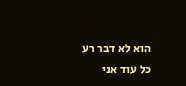הוא לא דבר רע כל עוד אני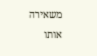משאירה אותו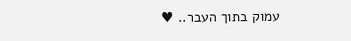עמוק בתוך העבר.. ♥